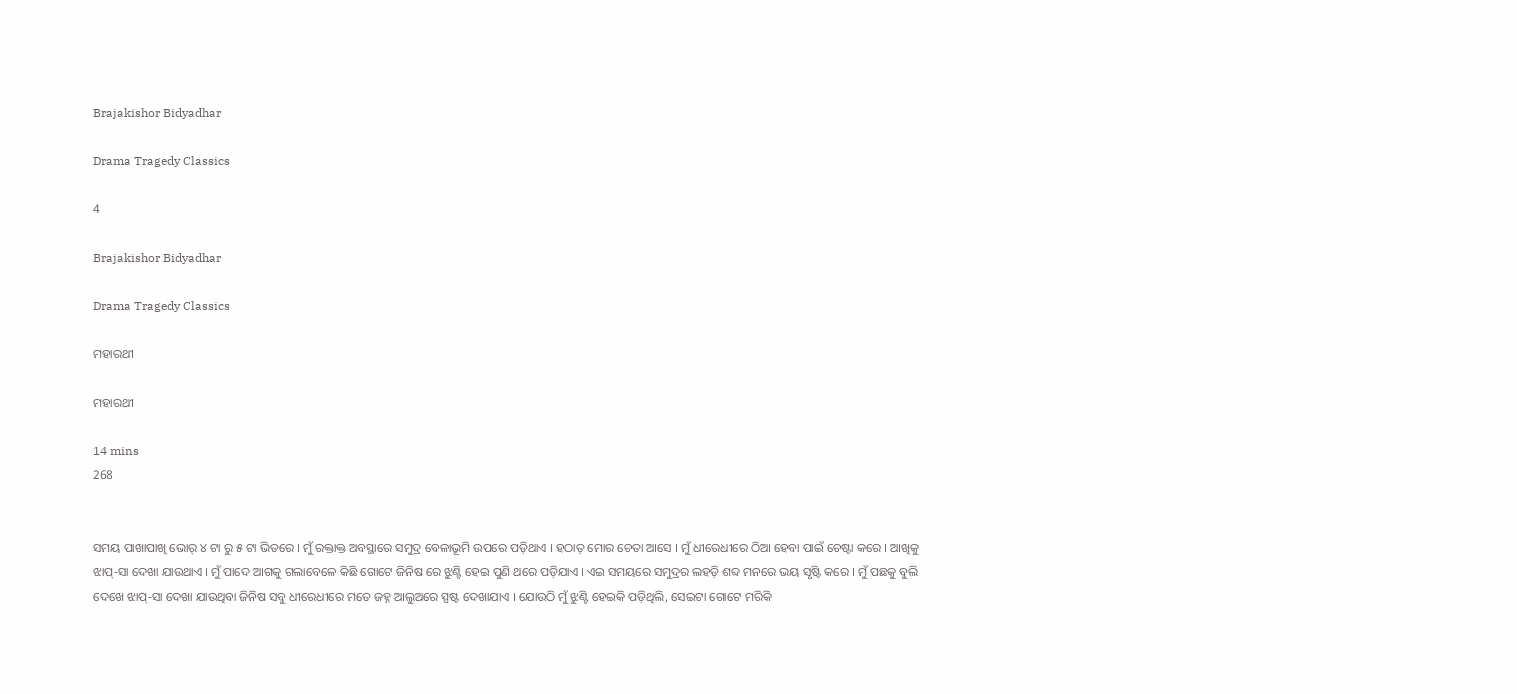Brajakishor Bidyadhar

Drama Tragedy Classics

4

Brajakishor Bidyadhar

Drama Tragedy Classics

ମହାରଥୀ

ମହାରଥୀ

14 mins
268


ସମୟ ପାଖାପାଖି ଭୋର୍ ୪ ଟା ରୁ ୫ ଟା ଭିତରେ । ମୁଁ ରକ୍ତାକ୍ତ ଅବସ୍ଥାରେ ସମୁଦ୍ର ବେଳାଭୂମି ଉପରେ ପଡ଼ିଥାଏ । ହଠାତ୍ ମୋର ଚେତା ଆସେ । ମୁଁ ଧୀରେଧୀରେ ଠିଆ ହେବା ପାଇଁ ଚେଷ୍ଟା କରେ । ଆଖିକୁ ଝାପ୍-ସା ଦେଖା ଯାଉଥାଏ । ମୁଁ ପାଦେ ଆଗକୁ ଗଲାବେଳେ କିଛି ଗୋଟେ ଜିନିଷ ରେ ଝୁଣ୍ଟି ହେଇ ପୁଣି ଥରେ ପଡ଼ିଯାଏ । ଏଇ ସମୟରେ ସମୁଦ୍ରର ଲହଡ଼ି ଶବ୍ଦ ମନରେ ଭୟ ସୃଷ୍ଟି କରେ । ମୁଁ ପଛକୁ ବୁଲି ଦେଖେ ଝାପ୍-ସା ଦେଖା ଯାଉଥିବା ଜିନିଷ ସବୁ ଧୀରେଧୀରେ ମତେ ଜହ୍ନ ଆଲୁଅରେ ସ୍ପଷ୍ଟ ଦେଖାଯାଏ । ଯୋଉଠି ମୁଁ ଝୁଣ୍ଟି ହେଇକି ପଡ଼ିଥିଲି, ସେଇଟା ଗୋଟେ ମରିକି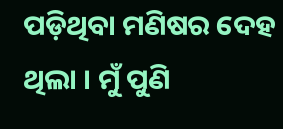ପଡ଼ିଥିବା ମଣିଷର ଦେହ ଥିଲା । ମୁଁ ପୁଣି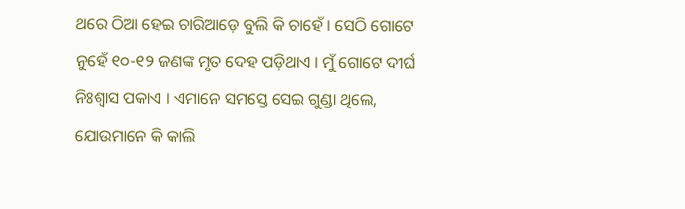ଥରେ ଠିଆ ହେଇ ଚାରିଆଡ଼େ ବୁଲି କି ଚାହେଁ । ସେଠି ଗୋଟେ ନୁହେଁ ୧୦-୧୨ ଜଣଙ୍କ ମୃତ ଦେହ ପଡ଼ିଥାଏ । ମୁଁ ଗୋଟେ ଦୀର୍ଘ ନିଃଶ୍ବାସ ପକାଏ । ଏମାନେ ସମସ୍ତେ ସେଇ ଗୁଣ୍ଡା ଥିଲେ, ଯୋଉମାନେ କି କାଲି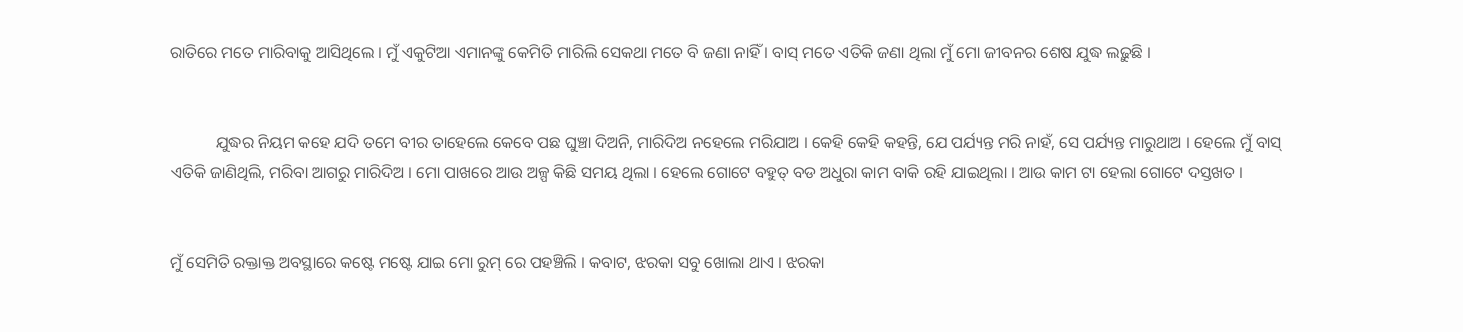ରାତିରେ ମତେ ମାରିବାକୁ ଆସିଥିଲେ । ମୁଁ ଏକୁଟିଆ ଏମାନଙ୍କୁ କେମିତି ମାରିଲି ସେକଥା ମତେ ବି ଜଣା ନାହିଁ । ବାସ୍ ମତେ ଏତିକି ଜଣା ଥିଲା ମୁଁ ମୋ ଜୀବନର ଶେଷ ଯୁଦ୍ଧ ଲଢ଼ୁଛି ।


           ଯୁଦ୍ଧର ନିୟମ କହେ ଯଦି ତମେ ବୀର ତାହେଲେ କେବେ ପଛ ଘୁଞ୍ଚା ଦିଅନି, ମାରିଦିଅ ନହେଲେ ମରିଯାଅ । କେହି କେହି କହନ୍ତି, ଯେ ପର୍ଯ୍ୟନ୍ତ ମରି ନାହଁ, ସେ ପର୍ଯ୍ୟନ୍ତ ମାରୁଥାଅ । ହେଲେ ମୁଁ ବାସ୍ ଏତିକି ଜାଣିଥିଲି, ମରିବା ଆଗରୁ ମାରିଦିଅ । ମୋ ପାଖରେ ଆଉ ଅଳ୍ପ କିଛି ସମୟ ଥିଲା । ହେଲେ ଗୋଟେ ବହୁତ୍ ବଡ ଅଧୁରା କାମ ବାକି ରହି ଯାଇଥିଲା । ଆଉ କାମ ଟା ହେଲା ଗୋଟେ ଦସ୍ତଖତ ।


ମୁଁ ସେମିତି ରକ୍ତାକ୍ତ ଅବସ୍ଥାରେ କଷ୍ଟେ ମଷ୍ଟେ ଯାଇ ମୋ ରୁମ୍ ରେ ପହଞ୍ଚିଲି । କବାଟ, ଝରକା ସବୁ ଖୋଲା ଥାଏ । ଝରକା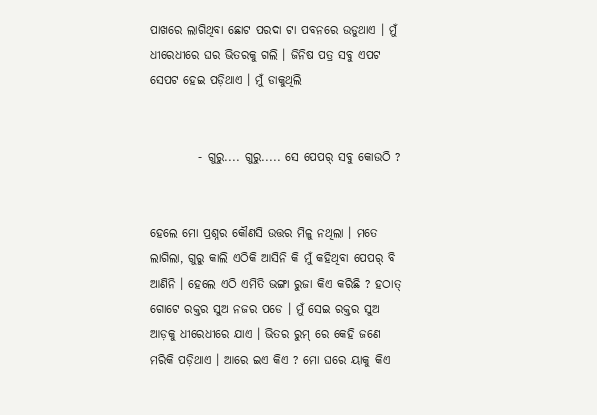ପାଖରେ ଲାଗିଥିବା ଛୋଟ ପରଦା ଟା ପବନରେ ଉଡୁଥାଏ । ମୁଁ ଧୀରେଧୀରେ ଘର ଭିତରକୁ ଗଲି । ଜିନିଷ ପତ୍ର ସବୁ ଏପଟ ସେପଟ ହେଇ ପଡ଼ିଥାଏ । ମୁଁ ଡାକୁଥିଲି


          - ଗୁରୁ.... ଗୁରୁ..... ସେ ପେପର୍ ସବୁ କୋଉଠି ?


ହେଲେ ମୋ ପ୍ରଶ୍ନର କୌଣସି ଉତ୍ତର ମିଳୁ ନଥିଲା । ମତେ ଲାଗିଲା, ଗୁରୁ କାଲି ଏଠିକି ଆସିନି କି ମୁଁ କହିଥିବା ପେପର୍ ବି ଆଣିନି । ହେଲେ ଏଠି ଏମିତି ଭଙ୍ଗା ରୁଜା କିଏ କରିଛି ? ହଠାତ୍ ଗୋଟେ ରକ୍ତର ସୁଅ ନଜର ପଡେ । ମୁଁ ସେଇ ରକ୍ତର ସୁଅ ଆଡ଼କୁ ଧୀରେଧୀରେ ଯାଏ । ଭିତର ରୁମ୍ ରେ କେହି ଜଣେ ମରିକି ପଡ଼ିଥାଏ । ଆରେ ଇଏ କିଏ ? ମୋ ଘରେ ୟାକୁ କିଏ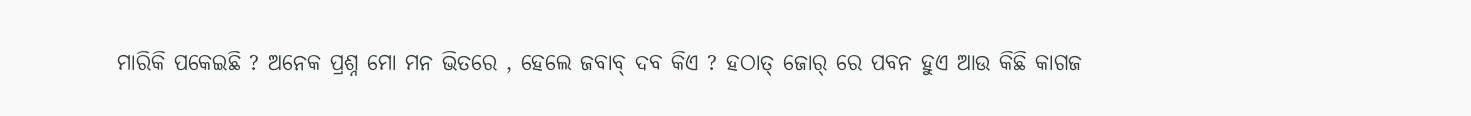ମାରିକି ପକେଇଛି ? ଅନେକ ପ୍ରଶ୍ନ ମୋ ମନ ଭିତରେ , ହେଲେ ଜବାବ୍ ଦବ କିଏ ? ହଠାତ୍ ଜୋର୍ ରେ ପବନ ହୁଏ ଆଉ କିଛି କାଗଜ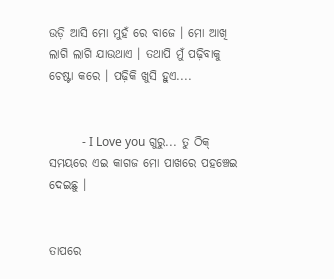ଉଡ଼ି ଆସି ମୋ ମୁହଁ ରେ ବାଜେ । ମୋ ଆଖି ଲାଗି ଲାଗି ଯାଉଥାଏ । ତଥାପି ମୁଁ ପଢ଼ିବାକୁ ଚେଷ୍ଟା କରେ । ପଢ଼ିକି ଖୁସି ହୁଏ....


           - I Love you ଗୁରୁ... ତୁ ଠିକ୍ ସମୟରେ ଏଇ କାଗଜ ମୋ ପାଖରେ ପହଞ୍ଚେଇ ଦେଇଛୁ ।


ତାପରେ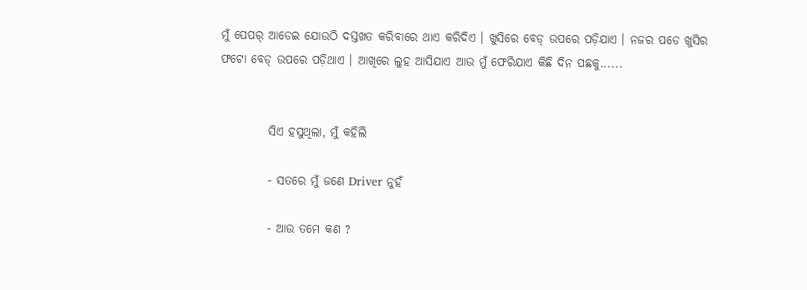ମୁଁ ପେପର୍ ଆଡେଇ ଯୋଉଠି ଦସ୍ତଖତ କରିବାରେ ଥାଏ କରିଦିଏ । ଖୁସିରେ ବେଡ୍ ଉପରେ ପଡ଼ିଯାଏ । ନଜର ପଡେ ଖୁସିର ଫଟୋ ବେଡ୍ ଉପରେ ପଡ଼ିଥାଏ । ଆଖିରେ ଲୁହ ଆସିଯାଏ ଆଉ ମୁଁ ଫେରିଯାଏ କିଛି ଦିନ ପଛକୁ......


          ସିଏ ହସୁଥିଲା, ମୁଁ କହିଲି

          - ସତରେ ମୁଁ ଜଣେ Driver ନୁହଁ

          - ଆଉ ତମେ କଣ ?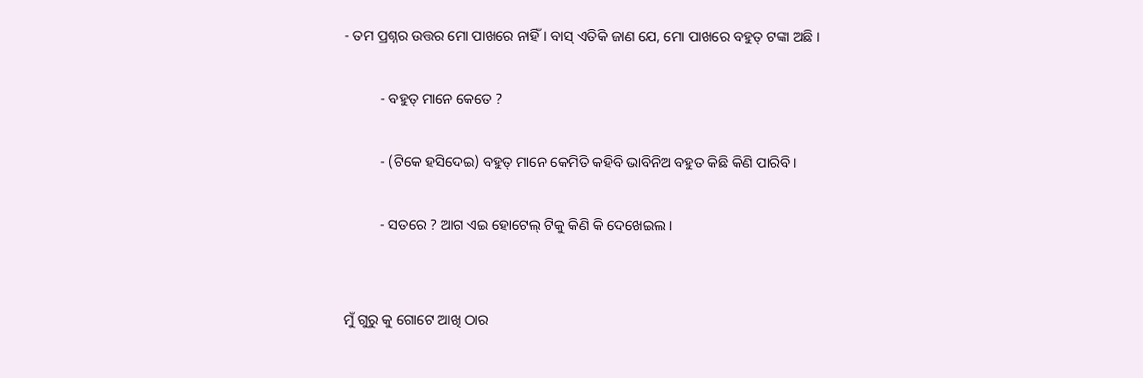- ତମ ପ୍ରଶ୍ନର ଉତ୍ତର ମୋ ପାଖରେ ନାହିଁ । ବାସ୍ ଏତିକି ଜାଣ ଯେ, ମୋ ପାଖରେ ବହୁତ୍ ଟଙ୍କା ଅଛି ।

          - ବହୁତ୍ ମାନେ କେତେ ?

          - (ଟିକେ ହସିଦେଇ) ବହୁତ୍ ମାନେ କେମିତି କହିବି ଭାବିନିଅ ବହୁତ କିଛି କିଣି ପାରିବି ।

          - ସତରେ ? ଆଗ ଏଇ ହୋଟେଲ୍ ଟିକୁ କିଣି କି ଦେଖେଇଲ ।


ମୁଁ ଗୁରୁ କୁ ଗୋଟେ ଆଖି ଠାର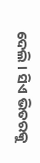ଦେଲି । ସିଏ ଭିତରକୁ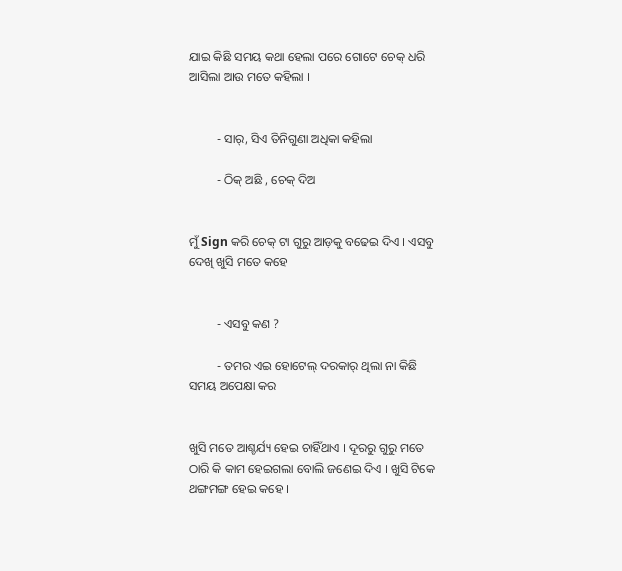ଯାଇ କିଛି ସମୟ କଥା ହେଲା ପରେ ଗୋଟେ ଚେକ୍ ଧରି ଆସିଲା ଆଉ ମତେ କହିଲା ।


         - ସାର୍, ସିଏ ତିନିଗୁଣା ଅଧିକା କହିଲା

         - ଠିକ୍ ଅଛି , ଚେକ୍ ଦିଅ


ମୁଁ Sign କରି ଚେକ୍ ଟା ଗୁରୁ ଆଡ଼କୁ ବଢେଇ ଦିଏ । ଏସବୁ ଦେଖି ଖୁସି ମତେ କହେ


         - ଏସବୁ କଣ ?

         - ତମର ଏଇ ହୋଟେଲ୍ ଦରକାର୍ ଥିଲା ନା କିଛି ସମୟ ଅପେକ୍ଷା କର


ଖୁସି ମତେ ଆଶ୍ଚର୍ଯ୍ୟ ହେଇ ଚାହିଁଥାଏ । ଦୂରରୁ ଗୁରୁ ମତେ ଠାରି କି କାମ ହେଇଗଲା ବୋଲି ଜଣେଇ ଦିଏ । ଖୁସି ଟିକେ ଥଙ୍ଗମଙ୍ଗ ହେଇ କହେ ।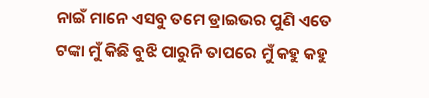ନାଇଁ ମାନେ ଏସବୁ ତମେ ଡ୍ରାଇଭର ପୁଣି ଏତେ ଟଙ୍କା ମୁଁ କିଛି ବୁଝି ପାରୁନି ତାପରେ ମୁଁ କହୁ କହୁ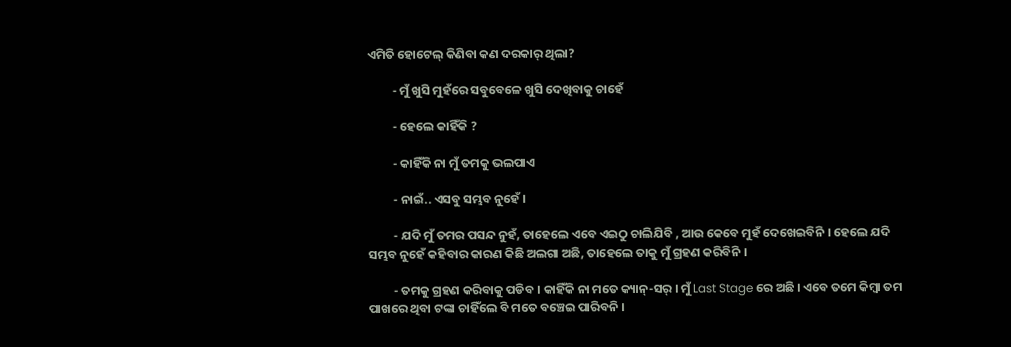ଏମିତି ହୋଟେଲ୍ କିଣିବା କଣ ଦରକାର୍ ଥିଲା?

         - ମୁଁ ଖୁସି ମୁହଁରେ ସବୁବେଳେ ଖୁସି ଦେଖିବାକୁ ଚାହେଁ

         - ହେଲେ କାହିଁକି ?

         - କାହିଁକି ନା ମୁଁ ତମକୁ ଭଲପାଏ

         - ନାଇଁ.. ଏସବୁ ସମ୍ଭବ ନୁହେଁ ।

         - ଯଦି ମୁଁ ତମର ପସନ୍ଦ ନୁହଁ, ତାହେଲେ ଏବେ ଏଇଠୁ ଚାଲିଯିବି , ଆଉ କେବେ ମୁହଁ ଦେଖେଇବିନି । ହେଲେ ଯଦି ସମ୍ଭବ ନୁହେଁ କହିବାର କାରଣ କିଛି ଅଲଗା ଅଛି, ତାହେଲେ ତାକୁ ମୁଁ ଗ୍ରହଣ କରିବିନି ।

         - ତମକୁ ଗ୍ରହଣ କରିବାକୁ ପଡିବ । କାହିଁକି ନା ମତେ କ୍ୟାନ୍-ସର୍ । ମୁଁ Last Stage ରେ ଅଛି । ଏବେ ତମେ କିମ୍ବା ତମ ପାଖରେ ଥିବା ଟଙ୍କା ଚାହିଁଲେ ବି ମତେ ବଞ୍ଚେଇ ପାରିବନି ।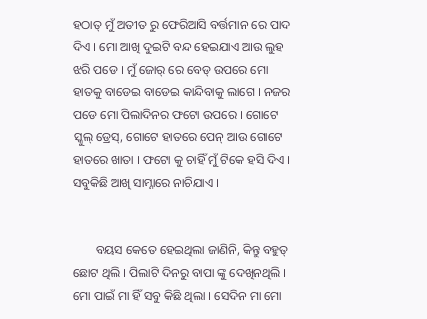ହଠାତ୍ ମୁଁ ଅତୀତ ରୁ ଫେରିଆସି ବର୍ତ୍ତମାନ ରେ ପାଦ ଦିଏ । ମୋ ଆଖି ଦୁଇଟି ବନ୍ଦ ହେଇଯାଏ ଆଉ ଲୁହ ଝରି ପଡେ । ମୁଁ ଜୋର୍ ରେ ବେଡ୍ ଉପରେ ମୋ ହାତକୁ ବାଡେଇ ବାଡେଇ କାନ୍ଦିବାକୁ ଲାଗେ । ନଜର ପଡେ ମୋ ପିଲାଦିନର ଫଟୋ ଉପରେ । ଗୋଟେ ସ୍କୁଲ୍ ଡ୍ରେସ୍, ଗୋଟେ ହାତରେ ପେନ୍ ଆଉ ଗୋଟେ ହାତରେ ଖାତା । ଫଟୋ କୁ ଚାହିଁ ମୁଁ ଟିକେ ହସି ଦିଏ । ସବୁକିଛି ଆଖି ସାମ୍ନାରେ ନାଚିଯାଏ ।


       ବୟସ କେତେ ହେଇଥିଲା ଜାଣିନି, କିନ୍ତୁ ବହୁତ୍ ଛୋଟ ଥିଲି । ପିଲାଟି ଦିନରୁ ବାପା ଙ୍କୁ ଦେଖିନଥିଲି । ମୋ ପାଇଁ ମା ହିଁ ସବୁ କିଛି ଥିଲା । ସେଦିନ ମା ମୋ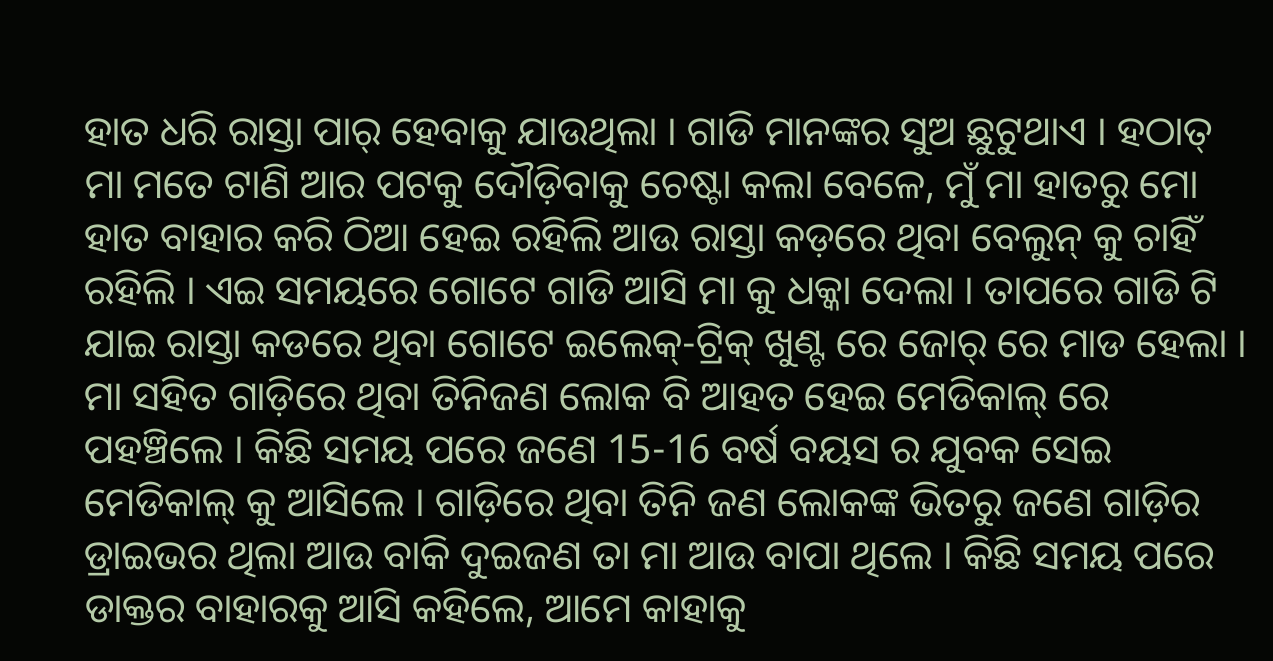ହାତ ଧରି ରାସ୍ତା ପାର୍ ହେବାକୁ ଯାଉଥିଲା । ଗାଡି ମାନଙ୍କର ସୁଅ ଛୁଟୁଥାଏ । ହଠାତ୍ ମା ମତେ ଟାଣି ଆର ପଟକୁ ଦୌଡ଼ିବାକୁ ଚେଷ୍ଟା କଲା ବେଳେ, ମୁଁ ମା ହାତରୁ ମୋ ହାତ ବାହାର କରି ଠିଆ ହେଇ ରହିଲି ଆଉ ରାସ୍ତା କଡ଼ରେ ଥିବା ବେଲୁନ୍ କୁ ଚାହିଁ ରହିଲି । ଏଇ ସମୟରେ ଗୋଟେ ଗାଡି ଆସି ମା କୁ ଧକ୍କା ଦେଲା । ତାପରେ ଗାଡି ଟି ଯାଇ ରାସ୍ତା କଡରେ ଥିବା ଗୋଟେ ଇଲେକ୍-ଟ୍ରିକ୍ ଖୁଣ୍ଟ ରେ ଜୋର୍ ରେ ମାଡ ହେଲା । ମା ସହିତ ଗାଡ଼ିରେ ଥିବା ତିନିଜଣ ଲୋକ ବି ଆହତ ହେଇ ମେଡିକାଲ୍ ରେ ପହଞ୍ଚିଲେ । କିଛି ସମୟ ପରେ ଜଣେ 15-16 ବର୍ଷ ବୟସ ର ଯୁବକ ସେଇ ମେଡିକାଲ୍ କୁ ଆସିଲେ । ଗାଡ଼ିରେ ଥିବା ତିନି ଜଣ ଲୋକଙ୍କ ଭିତରୁ ଜଣେ ଗାଡ଼ିର ଡ୍ରାଇଭର ଥିଲା ଆଉ ବାକି ଦୁଇଜଣ ତା ମା ଆଉ ବାପା ଥିଲେ । କିଛି ସମୟ ପରେ ଡାକ୍ତର ବାହାରକୁ ଆସି କହିଲେ, ଆମେ କାହାକୁ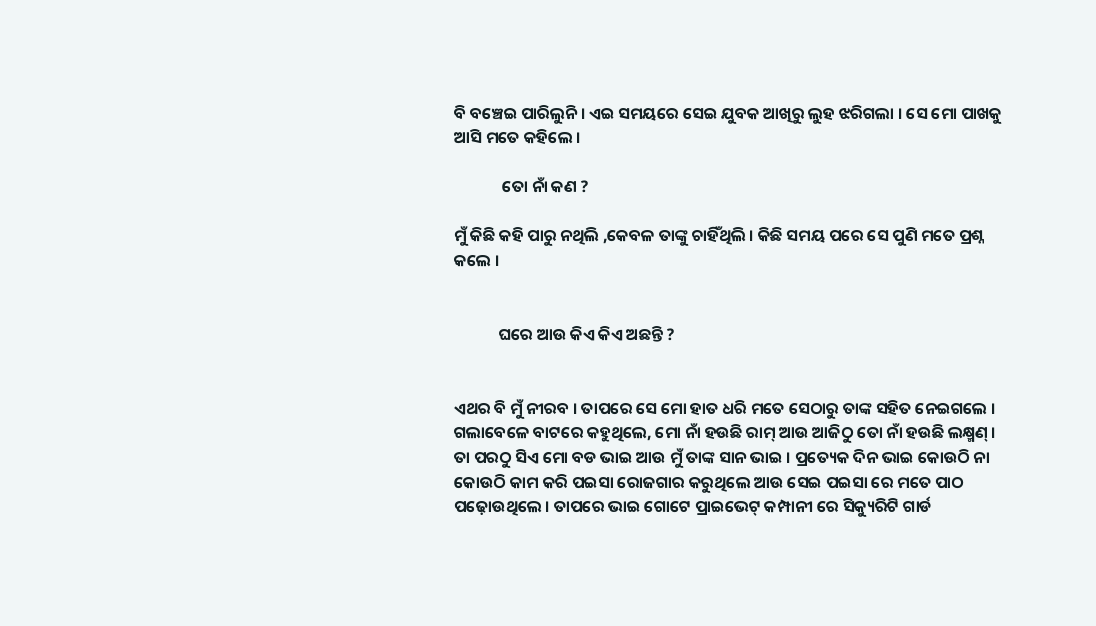ବି ବଞ୍ଚେଇ ପାରିଲୁନି । ଏଇ ସମୟରେ ସେଇ ଯୁବକ ଆଖିରୁ ଲୁହ ଝରିଗଲା । ସେ ମୋ ପାଖକୁ ଆସି ମତେ କହିଲେ ।

             ତୋ ନାଁ କଣ ?

ମୁଁ କିଛି କହି ପାରୁ ନଥିଲି ,କେବଳ ତାଙ୍କୁ ଚାହିଁଥିଲି । କିଛି ସମୟ ପରେ ସେ ପୁଣି ମତେ ପ୍ରଶ୍ନ କଲେ ।


            ଘରେ ଆଉ କିଏ କିଏ ଅଛନ୍ତି ?


ଏଥର ବି ମୁଁ ନୀରବ । ତାପରେ ସେ ମୋ ହାତ ଧରି ମତେ ସେଠାରୁ ତାଙ୍କ ସହିତ ନେଇଗଲେ । ଗଲାବେଳେ ବାଟରେ କହୁଥିଲେ, ମୋ ନାଁ ହଉଛି ରାମ୍ ଆଉ ଆଜିଠୁ ତୋ ନାଁ ହଉଛି ଲକ୍ଷ୍ମଣ୍ । ତା ପରଠୁ ସିଏ ମୋ ବଡ ଭାଇ ଆଉ ମୁଁ ତାଙ୍କ ସାନ ଭାଇ । ପ୍ରତ୍ୟେକ ଦିନ ଭାଇ କୋଉଠି ନା କୋଉଠି କାମ କରି ପଇସା ରୋଜଗାର କରୁଥିଲେ ଆଉ ସେଇ ପଇସା ରେ ମତେ ପାଠ ପଢ଼ୋଉଥିଲେ । ତାପରେ ଭାଇ ଗୋଟେ ପ୍ରାଇଭେଟ୍ କମ୍ପାନୀ ରେ ସିକ୍ୟୁରିଟି ଗାର୍ଡ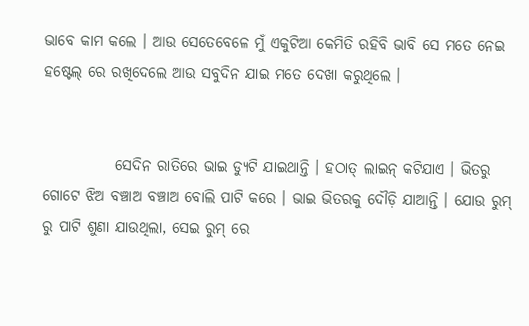ଭାବେ କାମ କଲେ । ଆଉ ସେତେବେଳେ ମୁଁ ଏକୁଟିଆ କେମିତି ରହିବି ଭାବି ସେ ମତେ ନେଇ ହଷ୍ଟେଲ୍ ରେ ରଖିଦେଲେ ଆଉ ସବୁଦିନ ଯାଇ ମତେ ଦେଖା କରୁଥିଲେ ।


            ସେଦିନ ରାତିରେ ଭାଇ ଡ୍ୟୁଟି ଯାଇଥାନ୍ତି । ହଠାତ୍ ଲାଇନ୍ କଟିଯାଏ । ଭିତରୁ ଗୋଟେ ଝିଅ ବଞ୍ଚାଅ ବଞ୍ଚାଅ ବୋଲି ପାଟି କରେ । ଭାଇ ଭିତରକୁ ଦୌଡ଼ି ଯାଆନ୍ତି । ଯୋଉ ରୁମ୍ ରୁ ପାଟି ଶୁଣା ଯାଉଥିଲା, ସେଇ ରୁମ୍ ରେ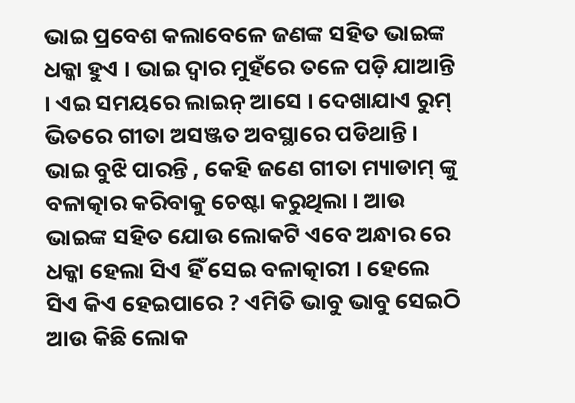ଭାଇ ପ୍ରବେଶ କଲାବେଳେ ଜଣଙ୍କ ସହିତ ଭାଇଙ୍କ ଧକ୍କା ହୁଏ । ଭାଇ ଦ୍ଵାର ମୁହଁରେ ତଳେ ପଡ଼ି ଯାଆନ୍ତି । ଏଇ ସମୟରେ ଲାଇନ୍ ଆସେ । ଦେଖାଯାଏ ରୁମ୍ ଭିତରେ ଗୀତା ଅସଞ୍ଜତ ଅବସ୍ଥାରେ ପଡିଥାନ୍ତି । ଭାଇ ବୁଝି ପାରନ୍ତି , କେହି ଜଣେ ଗୀତା ମ୍ୟାଡାମ୍ ଙ୍କୁ ବଳାତ୍କାର କରିବାକୁ ଚେଷ୍ଟା କରୁଥିଲା । ଆଉ ଭାଇଙ୍କ ସହିତ ଯୋଉ ଲୋକଟି ଏବେ ଅନ୍ଧାର ରେ ଧକ୍କା ହେଲା ସିଏ ହିଁ ସେଇ ବଳାତ୍କାରୀ । ହେଲେ ସିଏ କିଏ ହେଇପାରେ ? ଏମିତି ଭାବୁ ଭାବୁ ସେଇଠି ଆଉ କିଛି ଲୋକ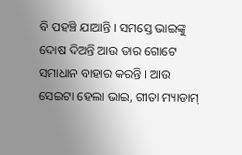ବି ପହଞ୍ଚି ଯାଆନ୍ତି । ସମସ୍ତେ ଭାଇଙ୍କୁ ଦୋଷ ଦିଅନ୍ତି ଆଉ ତାର ଗୋଟେ ସମାଧାନ ବାହାର କରନ୍ତି । ଆଉ ସେଇଟା ହେଲା ଭାଇ, ଗୀତା ମ୍ୟାଡାମ୍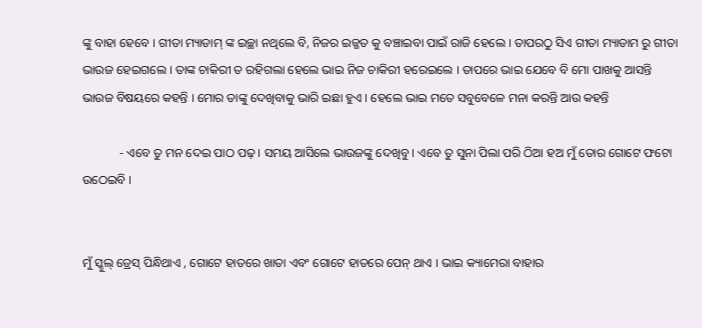ଙ୍କୁ ବାହା ହେବେ । ଗୀତା ମ୍ୟାଡାମ୍ ଙ୍କ ଇଚ୍ଛା ନଥିଲେ ବି, ନିଜର ଇଜ୍ଜତ କୁ ବଞ୍ଚାଇବା ପାଇଁ ରାଜି ହେଲେ । ତାପରଠୁ ସିଏ ଗୀତା ମ୍ୟାଡାମ ରୁ ଗୀତା ଭାଉଜ ହେଇଗଲେ । ତାଙ୍କ ଚାକିରୀ ତ ରହିଗଲା ହେଲେ ଭାଇ ନିଜ ଚାକିରୀ ହରେଇଲେ । ତାପରେ ଭାଇ ଯେବେ ବି ମୋ ପାଖକୁ ଆସନ୍ତି ଭାଉଜ ବିଷୟରେ କହନ୍ତି । ମୋର ତାଙ୍କୁ ଦେଖିବାକୁ ଭାରି ଇଛା ହୁଏ । ହେଲେ ଭାଇ ମତେ ସବୁବେଳେ ମନା କରନ୍ତି ଆଉ କହନ୍ତି

            - ଏବେ ତୁ ମନ ଦେଇ ପାଠ ପଢ଼ । ସମୟ ଆସିଲେ ଭାଉଜଙ୍କୁ ଦେଖିବୁ । ଏବେ ତୁ ସୁନା ପିଲା ପରି ଠିଆ ହଅ ମୁଁ ତୋର ଗୋଟେ ଫଟୋ ଉଠେଇବି ।


ମୁଁ ସ୍କୁଲ୍ ଡ୍ରେସ୍ ପିନ୍ଧିଥାଏ , ଗୋଟେ ହାତରେ ଖାତା ଏବଂ ଗୋଟେ ହାତରେ ପେନ୍ ଥାଏ । ଭାଇ କ୍ୟାମେରା ବାହାର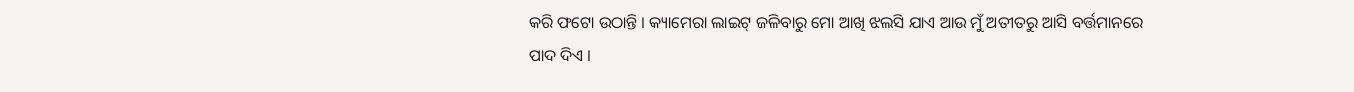କରି ଫଟୋ ଉଠାନ୍ତି । କ୍ୟାମେରା ଲାଇଟ୍ ଜଳିବାରୁ ମୋ ଆଖି ଝଲସି ଯାଏ ଆଉ ମୁଁ ଅତୀତରୁ ଆସି ବର୍ତ୍ତମାନରେ ପାଦ ଦିଏ ।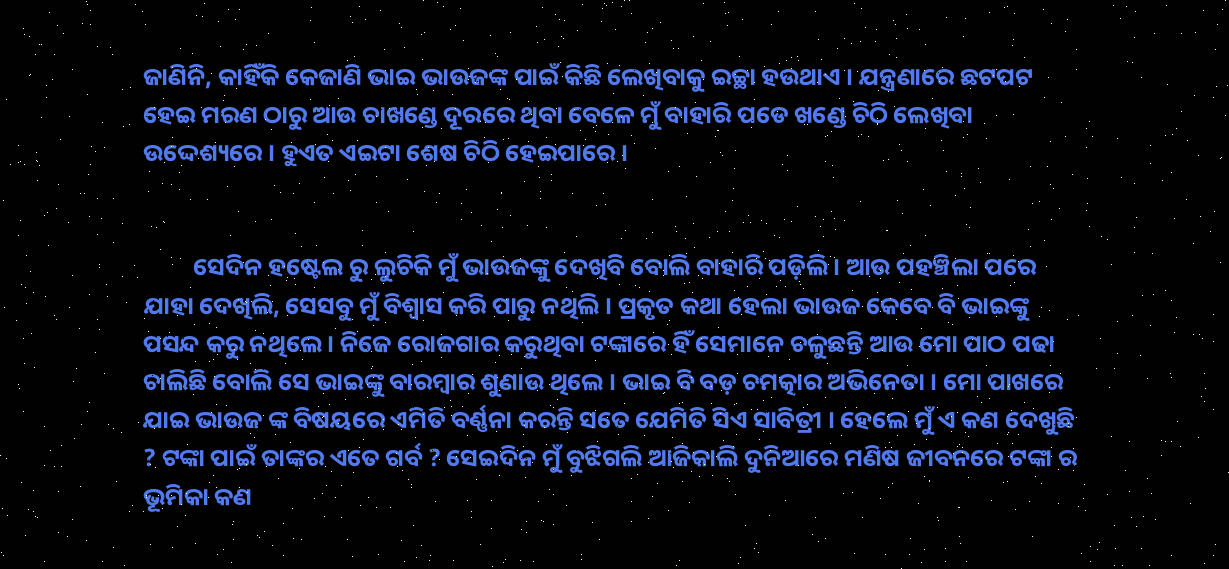ଜାଣିନି, କାହିଁକି କେଜାଣି ଭାଇ ଭାଉଜଙ୍କ ପାଇଁ କିଛି ଲେଖିବାକୁ ଇଚ୍ଛା ହଉଥାଏ । ଯନ୍ତ୍ରଣାରେ ଛଟପଟ ହେଇ ମରଣ ଠାରୁ ଆଉ ଚାଖଣ୍ଡେ ଦୂରରେ ଥିବା ବେଳେ ମୁଁ ବାହାରି ପଡେ ଖଣ୍ଡେ ଚିଠି ଲେଖିବା ଉଦ୍ଦେଶ୍ୟରେ । ହୁଏତ ଏଇଟା ଶେଷ ଚିଠି ହେଇପାରେ ।


         ସେଦିନ ହଷ୍ଟେଲ ରୁ ଲୁଚିକି ମୁଁ ଭାଉଜଙ୍କୁ ଦେଖିବି ବୋଲି ବାହାରି ପଡ଼ିଲି । ଆଉ ପହଞ୍ଚିଲା ପରେ ଯାହା ଦେଖିଲି, ସେସବୁ ମୁଁ ବିଶ୍ୱାସ କରି ପାରୁ ନଥିଲି । ପ୍ରକୃତ କଥା ହେଲା ଭାଉଜ କେବେ ବି ଭାଇଙ୍କୁ ପସନ୍ଦ କରୁ ନଥିଲେ । ନିଜେ ରୋଜଗାର କରୁଥିବା ଟଙ୍କାରେ ହିଁ ସେମାନେ ଚଳୁଛନ୍ତି ଆଉ ମୋ ପାଠ ପଢା ଚାଲିଛି ବୋଲି ସେ ଭାଇଙ୍କୁ ବାରମ୍ବାର ଶୁଣାଉ ଥିଲେ । ଭାଇ ବି ବଡ଼ ଚମତ୍କାର ଅଭିନେତା । ମୋ ପାଖରେ ଯାଇ ଭାଉଜ ଙ୍କ ବିଷୟରେ ଏମିତି ବର୍ଣ୍ଣନା କରନ୍ତି ସତେ ଯେମିତି ସିଏ ସାବିତ୍ରୀ । ହେଲେ ମୁଁ ଏ କଣ ଦେଖୁଛି ? ଟଙ୍କା ପାଇଁ ତାଙ୍କର ଏତେ ଗର୍ବ ? ସେଇଦିନ ମୁଁ ବୁଝିଗଲି ଆଜିକାଲି ଦୁନିଆରେ ମଣିଷ ଜୀବନରେ ଟଙ୍କା ର ଭୂମିକା କଣ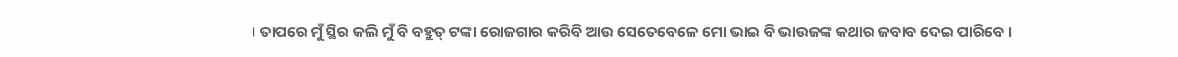। ତାପରେ ମୁଁ ସ୍ଥିର କଲି ମୁଁ ବି ବହୁତ୍ ଟଙ୍କା ରୋଜଗାର କରିବି ଆଉ ସେତେବେଳେ ମୋ ଭାଇ ବି ଭାଉଜଙ୍କ କଥାର ଜବାବ ଦେଇ ପାରିବେ ।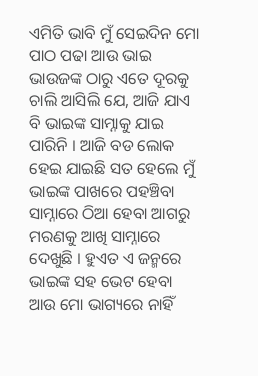ଏମିତି ଭାବି ମୁଁ ସେଇଦିନ ମୋ ପାଠ ପଢା ଆଉ ଭାଇ ଭାଉଜଙ୍କ ଠାରୁ ଏତେ ଦୂରକୁ ଚାଲି ଆସିଲି ଯେ, ଆଜି ଯାଏ ବି ଭାଇଙ୍କ ସାମ୍ନାକୁ ଯାଇ ପାରିନି । ଆଜି ବଡ ଲୋକ ହେଇ ଯାଇଛି ସତ ହେଲେ ମୁଁ ଭାଇଙ୍କ ପାଖରେ ପହଞ୍ଚିବା ସାମ୍ନାରେ ଠିଆ ହେବା ଆଗରୁ ମରଣକୁ ଆଖି ସାମ୍ନାରେ ଦେଖୁଛି । ହୁଏତ ଏ ଜନ୍ମରେ ଭାଇଙ୍କ ସହ ଭେଟ ହେବା ଆଉ ମୋ ଭାଗ୍ୟରେ ନାହିଁ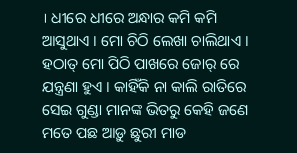। ଧୀରେ ଧୀରେ ଅନ୍ଧାର କମି କମି ଆସୁଥାଏ । ମୋ ଚିଠି ଲେଖା ଚାଲିଥାଏ । ହଠାତ୍ ମୋ ପିଠି ପାଖରେ ଜୋର୍ ରେ ଯନ୍ତ୍ରଣା ହୁଏ । କାହିଁକି ନା କାଲି ରାତିରେ ସେଇ ଗୁଣ୍ଡା ମାନଙ୍କ ଭିତରୁ କେହି ଜଣେ ମତେ ପଛ ଆଡ଼ୁ ଛୁରୀ ମାଡ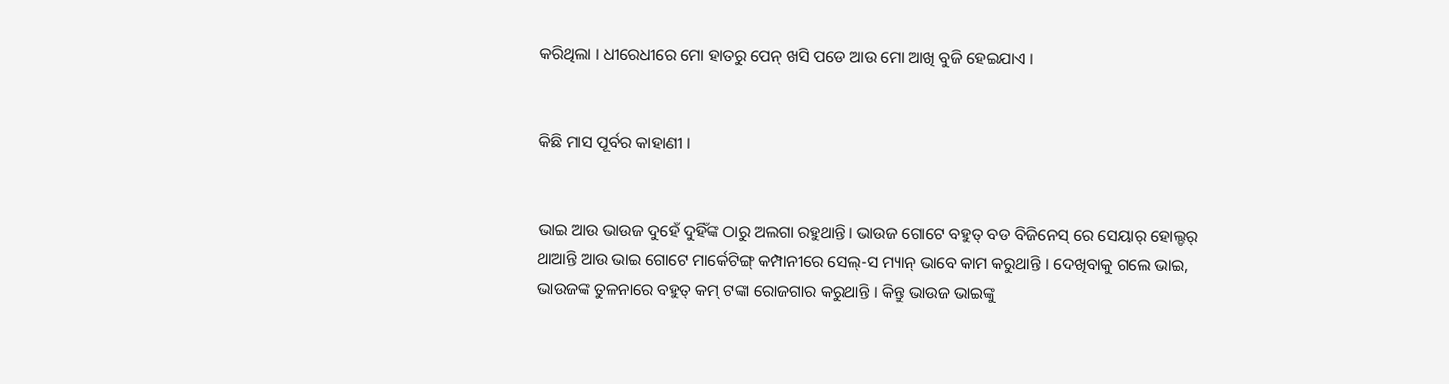କରିଥିଲା । ଧୀରେଧୀରେ ମୋ ହାତରୁ ପେନ୍ ଖସି ପଡେ ଆଉ ମୋ ଆଖି ବୁଜି ହେଇଯାଏ ।


କିଛି ମାସ ପୂର୍ବର କାହାଣୀ ।


ଭାଇ ଆଉ ଭାଉଜ ଦୁହେଁ ଦୁହିଁଙ୍କ ଠାରୁ ଅଲଗା ରହୁଥାନ୍ତି। ଭାଉଜ ଗୋଟେ ବହୁତ୍ ବଡ ବିଜିନେସ୍ ରେ ସେୟାର୍ ହୋଲ୍ଡର୍ ଥାଆନ୍ତି ଆଉ ଭାଇ ଗୋଟେ ମାର୍କେଟିଙ୍ଗ୍ କମ୍ପାନୀରେ ସେଲ୍-ସ ମ୍ୟାନ୍ ଭାବେ କାମ କରୁଥାନ୍ତି । ଦେଖିବାକୁ ଗଲେ ଭାଇ, ଭାଉଜଙ୍କ ତୁଳନାରେ ବହୁତ୍ କମ୍ ଟଙ୍କା ରୋଜଗାର କରୁଥାନ୍ତି । କିନ୍ତୁ ଭାଉଜ ଭାଇଙ୍କୁ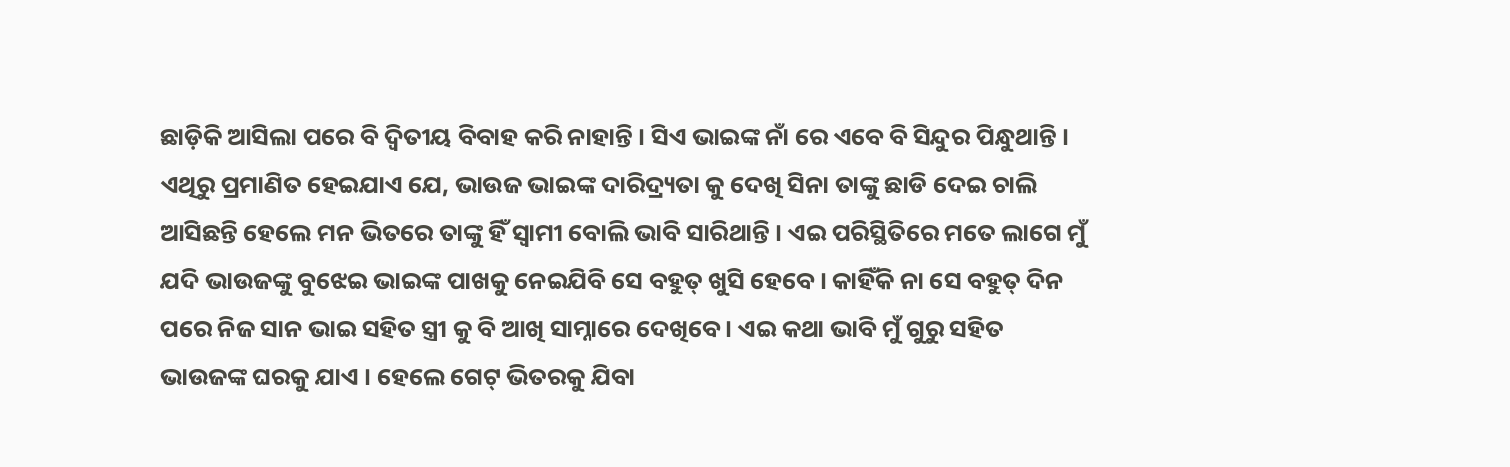ଛାଡ଼ିକି ଆସିଲା ପରେ ବି ଦ୍ୱିତୀୟ ବିବାହ କରି ନାହାନ୍ତି । ସିଏ ଭାଇଙ୍କ ନାଁ ରେ ଏବେ ବି ସିନ୍ଦୁର ପିନ୍ଧୁଥାନ୍ତି । ଏଥିରୁ ପ୍ରମାଣିତ ହେଇଯାଏ ଯେ, ଭାଉଜ ଭାଇଙ୍କ ଦାରିଦ୍ର୍ୟତା କୁ ଦେଖି ସିନା ତାଙ୍କୁ ଛାଡି ଦେଇ ଚାଲି ଆସିଛନ୍ତି ହେଲେ ମନ ଭିତରେ ତାଙ୍କୁ ହିଁ ସ୍ଵାମୀ ବୋଲି ଭାବି ସାରିଥାନ୍ତି । ଏଇ ପରିସ୍ଥିତିରେ ମତେ ଲାଗେ ମୁଁ ଯଦି ଭାଉଜଙ୍କୁ ବୁଝେଇ ଭାଇଙ୍କ ପାଖକୁ ନେଇଯିବି ସେ ବହୁତ୍ ଖୁସି ହେବେ । କାହିଁକି ନା ସେ ବହୁତ୍ ଦିନ ପରେ ନିଜ ସାନ ଭାଇ ସହିତ ସ୍ତ୍ରୀ କୁ ବି ଆଖି ସାମ୍ନାରେ ଦେଖିବେ । ଏଇ କଥା ଭାବି ମୁଁ ଗୁରୁ ସହିତ ଭାଉଜଙ୍କ ଘରକୁ ଯାଏ । ହେଲେ ଗେଟ୍ ଭିତରକୁ ଯିବା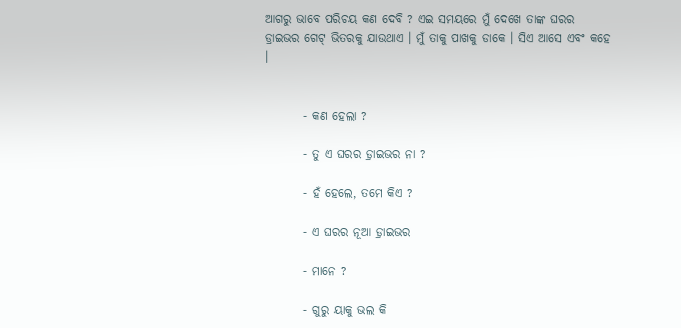ଆଗରୁ ଭାବେ ପରିଚୟ କଣ ଦେବି ? ଏଇ ସମୟରେ ମୁଁ ଦେଖେ ତାଙ୍କ ଘରର ଡ୍ରାଇଭର ଗେଟ୍ ଭିତରକୁ ଯାଉଥାଏ । ମୁଁ ତାକୁ ପାଖକୁ ଡାକେ । ସିଏ ଆସେ ଏବଂ କହେ ।


        - କଣ ହେଲା ?

        - ତୁ ଏ ଘରର ଡ଼୍ରାଇଭର ନା ?

        - ହଁ ହେଲେ, ତମେ କିଏ ?

        - ଏ ଘରର ନୂଆ ଡ଼୍ରାଇଭର

        - ମାନେ ?

        - ଗୁରୁ ୟାକୁ ଭଲ କି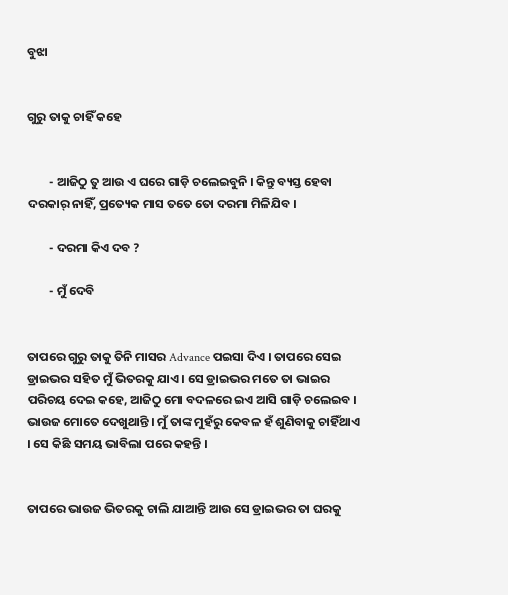ବୁଝା


ଗୁରୁ ତାକୁ ଚାହିଁ କହେ


        - ଆଜିଠୁ ତୁ ଆଉ ଏ ଘରେ ଗାଡ଼ି ଚଲେଇବୁନି । କିନ୍ତୁ ବ୍ୟସ୍ତ ହେବା ଦରକାର୍ ନାହିଁ, ପ୍ରତ୍ୟେକ ମାସ ତତେ ତୋ ଦରମା ମିଳିଯିବ ।

        - ଦରମା କିଏ ଦବ ?

        - ମୁଁ ଦେବି


ତାପରେ ଗୁରୁ ତାକୁ ତିନି ମାସର Advance ପଇସା ଦିଏ । ତାପରେ ସେଇ ଡ୍ରାଇଭର ସହିତ ମୁଁ ଭିତରକୁ ଯାଏ । ସେ ଡ୍ରାଇଭର ମତେ ତା ଭାଇର ପରିଚୟ ଦେଇ କହେ, ଆଜିଠୁ ମୋ ବଦଳରେ ଇଏ ଆସି ଗାଡ଼ି ଚଲେଇବ । ଭାଉଜ ମୋତେ ଦେଖୁଥାନ୍ତି । ମୁଁ ତାଙ୍କ ମୁହଁରୁ କେବଳ ହଁ ଶୁଣିବାକୁ ଚାହିଁଥାଏ । ସେ କିଛି ସମୟ ଭାବିଲା ପରେ କହନ୍ତି ।


ତାପରେ ଭାଉଜ ଭିତରକୁ ଚାଲି ଯାଆନ୍ତି ଆଉ ସେ ଡ୍ରାଇଭର ତା ଘରକୁ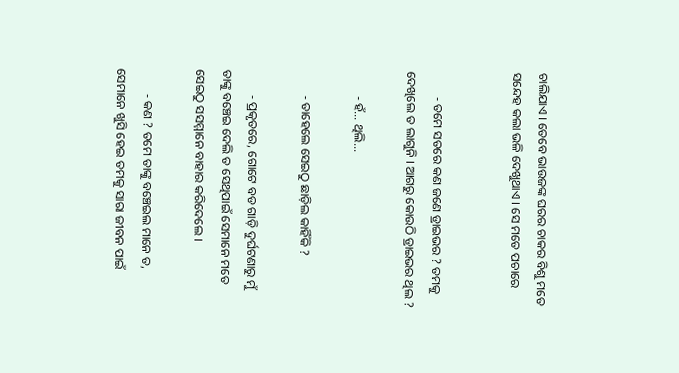ଚାଲିଯାଏ । ତେବେ ଭାଉଜଙ୍କ ଘରର ଚାକର ବିଶୁ ମତେ ସନ୍ଦେହ କଲା ଭଳି ଦେଖୁଥାଏ । ସେ ମତେ ପଚାରେ


        - ତମେ ସତରେ କଣ ଜଣେ ଡ୍ରାଇଭର ? ତମକୁ ଦେଖିଲେ ତ ଲାଗୁନି । ଆଗରୁ କୋଉଠି ଡ୍ରାଇଭର ଥିଲ ?

        - ହଁ... ଥିଲି...

        - ତାହେଲେ ସେଇଠୁ ଛାଡ଼ିଲ କାହିଁକି ?

        - ପ୍ରକୃତରେ, ଗୋଟେ ବଡ ଗାଡ଼ି ଦୁର୍ଘଟଣାରୁ ମୁଁ ତାଙ୍କୁ ବଞ୍ଚେଇ ଦେଲି ତ ସେଥିପାଇଁ ସେମାନେ ମତେ ସେଇଠୁ ସସମ୍ମାନେ ବାହାର କରିଦେଲେ ।

        - କଣ ? ତମେ ତାଙ୍କୁ ବଞ୍ଚେଇଲ ମାନେ ତ, ସେମାନେ ଖୁସି ହେଇ ତମକୁ ସାରା ଜୀବନ ପାଇଁ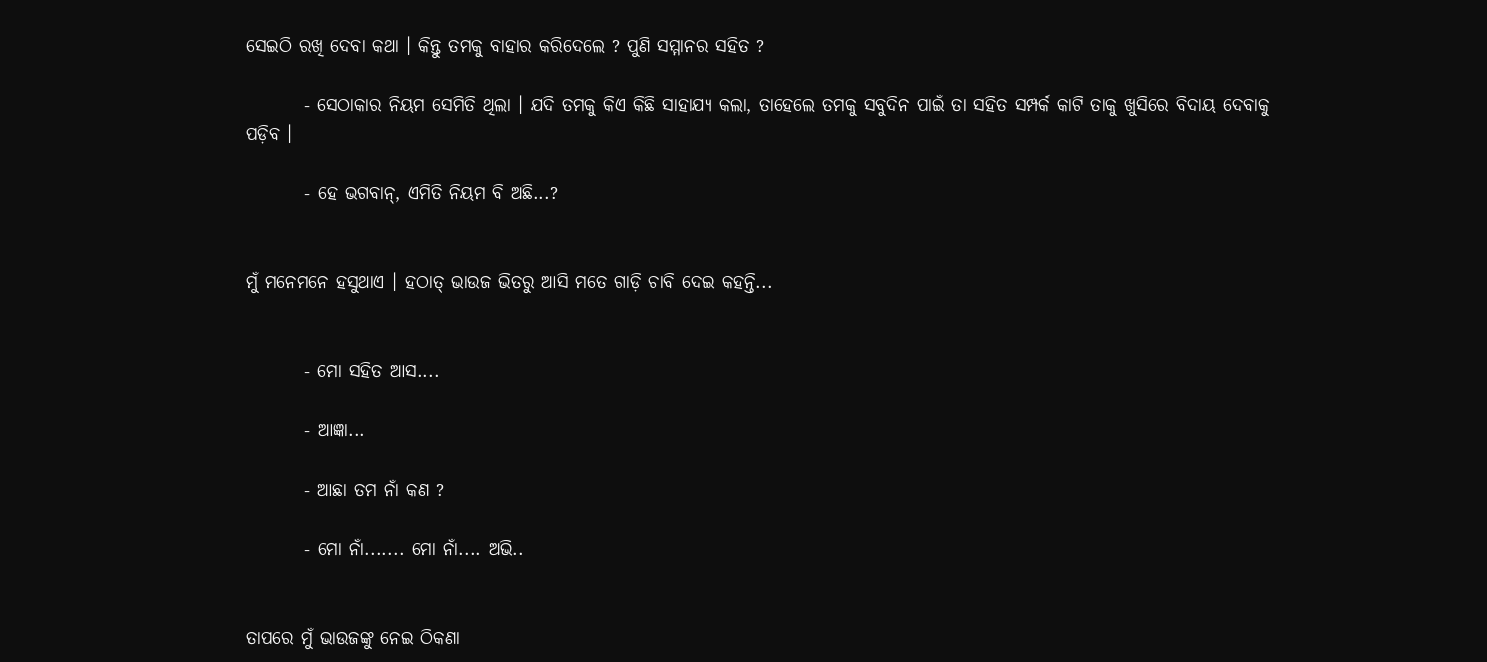ସେଇଠି ରଖି ଦେବା କଥା । କିନ୍ତୁ ତମକୁ ବାହାର କରିଦେଲେ ? ପୁଣି ସମ୍ମାନର ସହିତ ?

        - ସେଠାକାର ନିୟମ ସେମିତି ଥିଲା । ଯଦି ତମକୁ କିଏ କିଛି ସାହାଯ୍ୟ କଲା, ତାହେଲେ ତମକୁ ସବୁଦିନ ପାଇଁ ତା ସହିତ ସମ୍ପର୍କ କାଟି ତାକୁ ଖୁସିରେ ବିଦାୟ ଦେବାକୁ ପଡ଼ିବ ।

        - ହେ ଭଗବାନ୍, ଏମିତି ନିୟମ ବି ଅଛି...?


ମୁଁ ମନେମନେ ହସୁଥାଏ । ହଠାତ୍ ଭାଉଜ ଭିତରୁ ଆସି ମତେ ଗାଡ଼ି ଚାବି ଦେଇ କହନ୍ତି...


        - ମୋ ସହିତ ଆସ....

        - ଆଜ୍ଞା...

        - ଆଛା ତମ ନାଁ କଣ ?

        - ମୋ ନାଁ....... ମୋ ନାଁ.... ଅଭି..


ତାପରେ ମୁଁ ଭାଉଜଙ୍କୁ ନେଇ ଠିକଣା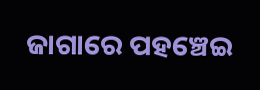ଜାଗାରେ ପହଞ୍ଚେଇ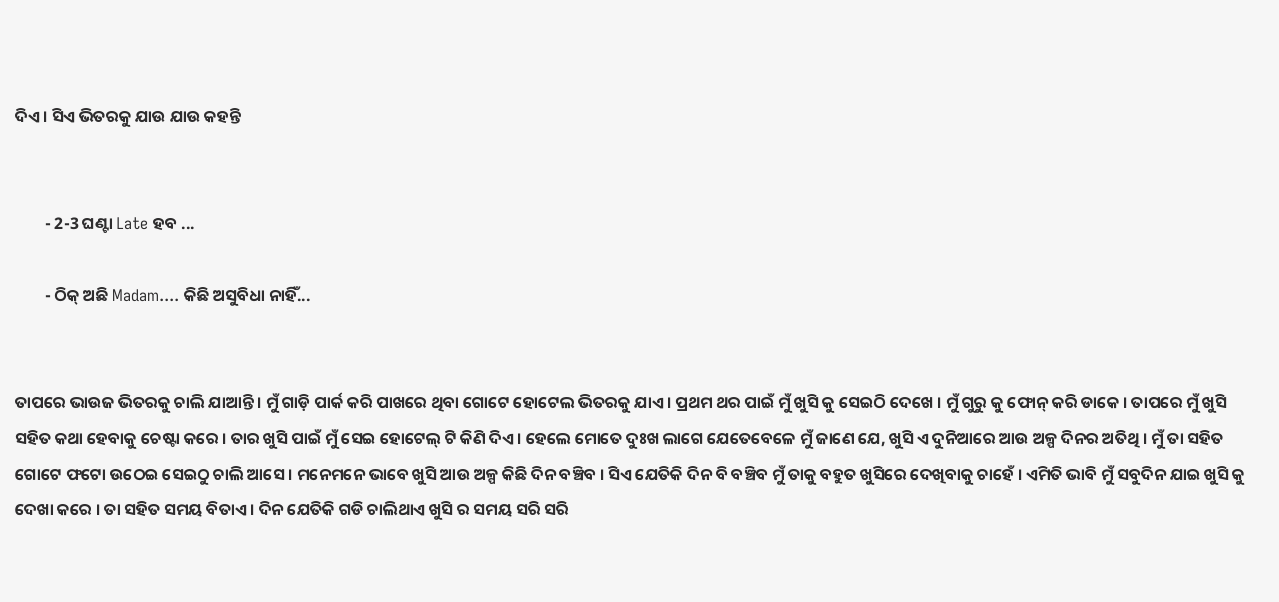ଦିଏ । ସିଏ ଭିତରକୁ ଯାଉ ଯାଉ କହନ୍ତି


        - 2-3 ଘଣ୍ଟା Late ହବ ...

        - ଠିକ୍ ଅଛି Madam.... କିଛି ଅସୁବିଧା ନାହିଁ...


ତାପରେ ଭାଉଜ ଭିତରକୁ ଚାଲି ଯାଆନ୍ତି । ମୁଁ ଗାଡ଼ି ପାର୍କ କରି ପାଖରେ ଥିବା ଗୋଟେ ହୋଟେଲ ଭିତରକୁ ଯାଏ । ପ୍ରଥମ ଥର ପାଇଁ ମୁଁ ଖୁସି କୁ ସେଇଠି ଦେଖେ । ମୁଁ ଗୁରୁ କୁ ଫୋନ୍ କରି ଡାକେ । ତାପରେ ମୁଁ ଖୁସି ସହିତ କଥା ହେବାକୁ ଚେଷ୍ଟା କରେ । ତାର ଖୁସି ପାଇଁ ମୁଁ ସେଇ ହୋଟେଲ୍ ଟି କିଣି ଦିଏ । ହେଲେ ମୋତେ ଦୁଃଖ ଲାଗେ ଯେତେବେଳେ ମୁଁ ଜାଣେ ଯେ, ଖୁସି ଏ ଦୁନିଆରେ ଆଉ ଅଳ୍ପ ଦିନର ଅତିଥି । ମୁଁ ତା ସହିତ ଗୋଟେ ଫଟୋ ଉଠେଇ ସେଇଠୁ ଚାଲି ଆସେ । ମନେମନେ ଭାବେ ଖୁସି ଆଉ ଅଳ୍ପ କିଛି ଦିନ ବଞ୍ଚିବ । ସିଏ ଯେତିକି ଦିନ ବି ବଞ୍ଚିବ ମୁଁ ତାକୁ ବହୁତ ଖୁସିରେ ଦେଖିବାକୁ ଚାହେଁ । ଏମିତି ଭାବି ମୁଁ ସବୁଦିନ ଯାଇ ଖୁସି କୁ ଦେଖା କରେ । ତା ସହିତ ସମୟ ବିତାଏ । ଦିନ ଯେତିକି ଗଡି ଚାଲିଥାଏ ଖୁସି ର ସମୟ ସରି ସରି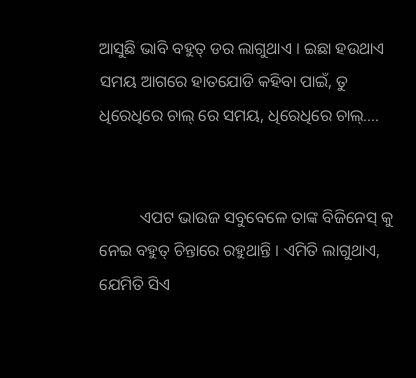ଆସୁଛି ଭାବି ବହୁତ୍ ଡର ଲାଗୁଥାଏ । ଇଛା ହଉଥାଏ ସମୟ ଆଗରେ ହାତଯୋଡି କହିବା ପାଇଁ, ତୁ ଧିରେଧିରେ ଚାଲ୍ ରେ ସମୟ, ଧିରେଧିରେ ଚାଲ୍....


          ଏପଟ ଭାଉଜ ସବୁବେଳେ ତାଙ୍କ ବିଜିନେସ୍ କୁ ନେଇ ବହୁତ୍ ଚିନ୍ତାରେ ରହୁଥାନ୍ତି । ଏମିତି ଲାଗୁଥାଏ, ଯେମିତି ସିଏ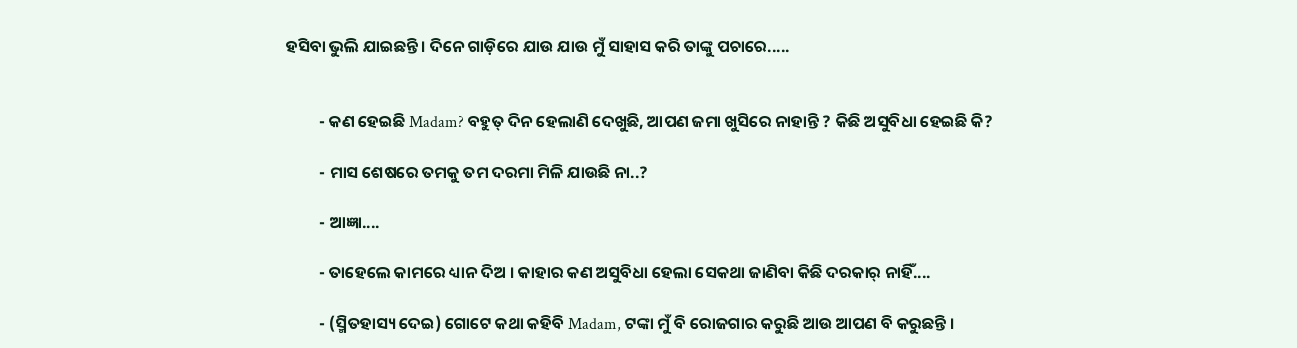ହସିବା ଭୁଲି ଯାଇଛନ୍ତି । ଦିନେ ଗାଡ଼ିରେ ଯାଉ ଯାଉ ମୁଁ ସାହାସ କରି ତାଙ୍କୁ ପଚାରେ.....


         - କଣ ହେଇଛି Madam? ବହୁତ୍ ଦିନ ହେଲାଣି ଦେଖୁଛି, ଆପଣ ଜମା ଖୁସିରେ ନାହାନ୍ତି ? କିଛି ଅସୁବିଧା ହେଇଛି କି?

         - ମାସ ଶେଷରେ ତମକୁ ତମ ଦରମା ମିଳି ଯାଉଛି ନା..?

         - ଆଜ୍ଞା....

         - ତାହେଲେ କାମରେ ଧ୍ୟାନ ଦିଅ । କାହାର କଣ ଅସୁବିଧା ହେଲା ସେକଥା ଜାଣିବା କିଛି ଦରକାର୍ ନାହିଁ....

         - (ସ୍ମିତହାସ୍ୟ ଦେଇ) ଗୋଟେ କଥା କହିବି Madam, ଟଙ୍କା ମୁଁ ବି ରୋଜଗାର କରୁଛି ଆଉ ଆପଣ ବି କରୁଛନ୍ତି ।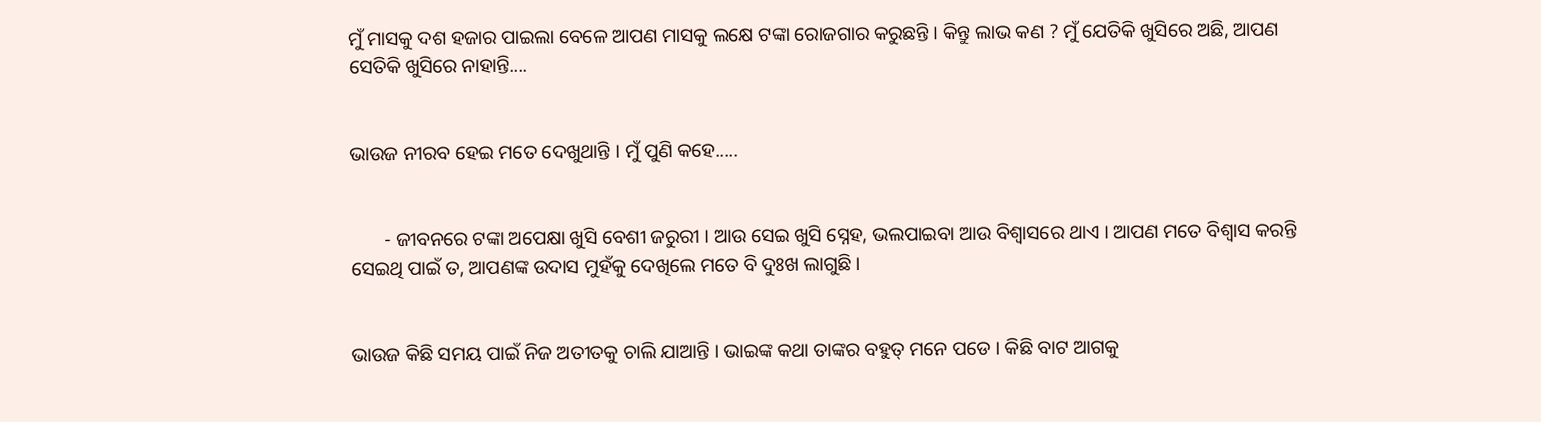ମୁଁ ମାସକୁ ଦଶ ହଜାର ପାଇଲା ବେଳେ ଆପଣ ମାସକୁ ଲକ୍ଷେ ଟଙ୍କା ରୋଜଗାର କରୁଛନ୍ତି । କିନ୍ତୁ ଲାଭ କଣ ? ମୁଁ ଯେତିକି ଖୁସିରେ ଅଛି, ଆପଣ ସେତିକି ଖୁସିରେ ନାହାନ୍ତି....


ଭାଉଜ ନୀରବ ହେଇ ମତେ ଦେଖୁଥାନ୍ତି । ମୁଁ ପୁଣି କହେ.....


       - ଜୀବନରେ ଟଙ୍କା ଅପେକ୍ଷା ଖୁସି ବେଶୀ ଜରୁରୀ । ଆଉ ସେଇ ଖୁସି ସ୍ନେହ, ଭଲପାଇବା ଆଉ ବିଶ୍ଵାସରେ ଥାଏ । ଆପଣ ମତେ ବିଶ୍ୱାସ କରନ୍ତି ସେଇଥି ପାଇଁ ତ, ଆପଣଙ୍କ ଉଦାସ ମୁହଁକୁ ଦେଖିଲେ ମତେ ବି ଦୁଃଖ ଲାଗୁଛି ।


ଭାଉଜ କିଛି ସମୟ ପାଇଁ ନିଜ ଅତୀତକୁ ଚାଲି ଯାଆନ୍ତି । ଭାଇଙ୍କ କଥା ତାଙ୍କର ବହୁତ୍ ମନେ ପଡେ । କିଛି ବାଟ ଆଗକୁ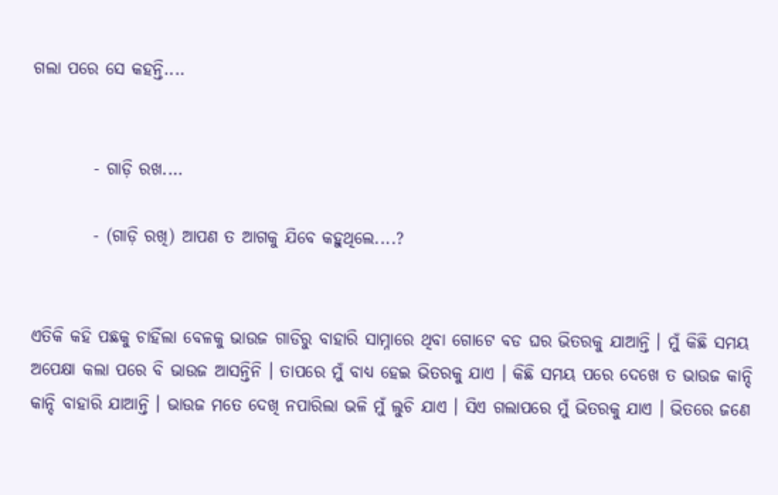ଗଲା ପରେ ସେ କହନ୍ତି....


         - ଗାଡ଼ି ରଖ....

         - (ଗାଡ଼ି ରଖି) ଆପଣ ତ ଆଗକୁ ଯିବେ କହୁଥିଲେ....?


ଏତିକି କହି ପଛକୁ ଚାହିଁଲା ବେଳକୁ ଭାଉଜ ଗାଡିରୁ ବାହାରି ସାମ୍ନାରେ ଥିବା ଗୋଟେ ବଡ ଘର ଭିତରକୁ ଯାଆନ୍ତି । ମୁଁ କିଛି ସମୟ ଅପେକ୍ଷା କଲା ପରେ ବି ଭାଉଜ ଆସନ୍ତିନି । ତାପରେ ମୁଁ ବାଧ୍ୟ ହେଇ ଭିତରକୁ ଯାଏ । କିଛି ସମୟ ପରେ ଦେଖେ ତ ଭାଉଜ କାନ୍ଦି କାନ୍ଦି ବାହାରି ଯାଆନ୍ତି । ଭାଉଜ ମତେ ଦେଖି ନପାରିଲା ଭଳି ମୁଁ ଲୁଚି ଯାଏ । ସିଏ ଗଲାପରେ ମୁଁ ଭିତରକୁ ଯାଏ । ଭିତରେ ଜଣେ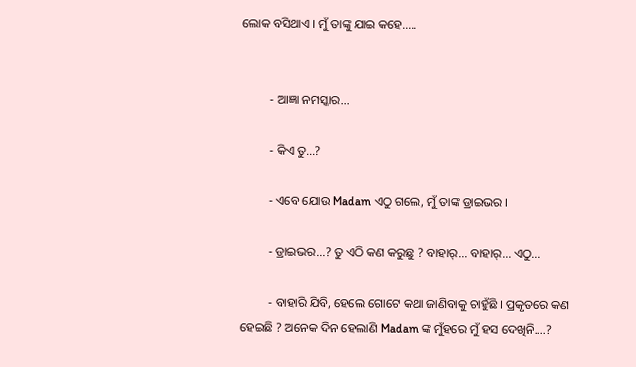ଲୋକ ବସିଥାଏ । ମୁଁ ତାଙ୍କୁ ଯାଇ କହେ.....


         - ଆଜ୍ଞା ନମସ୍କାର...

         - କିଏ ତୁ...?

         - ଏବେ ଯୋଉ Madam ଏଠୁ ଗଲେ, ମୁଁ ତାଙ୍କ ଡ୍ରାଇଭର ।

         - ଡ୍ରାଇଭର...? ତୁ ଏଠି କଣ କରୁଛୁ ? ବାହାର୍... ବାହାର୍... ଏଠୁ...

         - ବାହାରି ଯିବି, ହେଲେ ଗୋଟେ କଥା ଜାଣିବାକୁ ଚାହୁଁଛି । ପ୍ରକୃତରେ କଣ ହେଇଛି ? ଅନେକ ଦିନ ହେଲାଣି Madam ଙ୍କ ମୁଁହରେ ମୁଁ ହସ ଦେଖିନି....?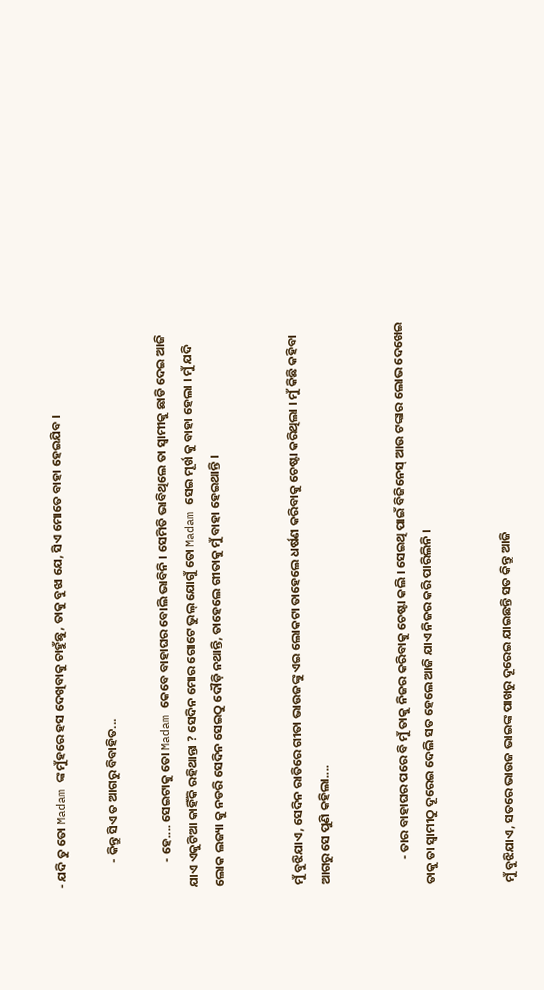- ଯଦି ତୁ ତୋ Madam ଙ୍କ ମୁଁହରେ ହସ ଦେଖିବାକୁ ଚାହୁଁଛୁ, ତାକୁ ବୁଝା ଯେ, ସିଏ ମୋତେ ବାହା ହେଇଯିବ ।

         - କିନ୍ତୁ ସିଏ ତ ଆଗରୁ ବିବାହିତ...

         - ହେ.... ସେଇଟାକୁ ତୋ Madam କେବେ ବାହାଘର ବୋଲି ଭାବିନି । ସେମିତି ଭାବିଥିଲେ ତା ସ୍ୱାମୀକୁ ଛାଡି ଦେଇ ଆଜି ଯାଏ ଏକୁଟିଆ କାହିଁକି ରହିଥାନ୍ତା ? ସେଦିନ ମୋର ଗୋଟେ ଭୁଲ୍ ଯୋଗୁଁ ତୋ Madam ସେଇ ମୂର୍ଖ କୁ ବାହା ହେଲା । ମୁଁ ଯଦି ଲୋକ ଲଜ୍ୟା କୁ ନଡରି ସେଦିନ ସେଇଠୁ ଦୌଡ଼ି ନଥାନ୍ତି, ତାହେଲେ ଗୀତାକୁ ମୁଁ ବାହା ହେଇଥାନ୍ତି ।


ମୁଁ ବୁଝିଯାଏ, ସେଦିନ ରାତିରେ ଗୀତା ଭାଉଜଙ୍କୁ ଏଇ ଲୋକଟା ତାହେଲେ ଧର୍ଷଣ କରିବାକୁ ଚେଷ୍ଟା କରିଥିଲା । ମୁଁ କିଛି କହିବା ଆଗରୁ ସେ ପୁଣି କହିଲା....


         - ତାର ବାହାଘର ପରେ ବି ମୁଁ ତାକୁ ନିଜର କରିବାକୁ ଚେଷ୍ଟା କଲି । ସେଇଥି ପାଇଁ ବିଜିନେସ୍ ଆଉ ଟଙ୍କାର ଲୋଭ ଦେଖେଇ ତାକୁ ତା ସ୍ବାମୀଠୁ ଦୂରେଇ ଦେଲି ସତ ହେଲେ ଆଜି ଯାଏ ନିଜର କରି ପାରିଲିନି ।


ମୁଁ ବୁଝିଯାଏ, ସତରେ ଭାଉଜ ଭାଇଙ୍କ ପାଖରୁ ଦୂରେଇ ଯାଇଛନ୍ତି ସତ କିନ୍ତୁ ଆଜି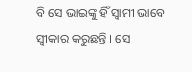ବି ସେ ଭାଇଙ୍କୁ ହିଁ ସ୍ଵାମୀ ଭାବେ ସ୍ବୀକାର କରୁଛନ୍ତି । ସେ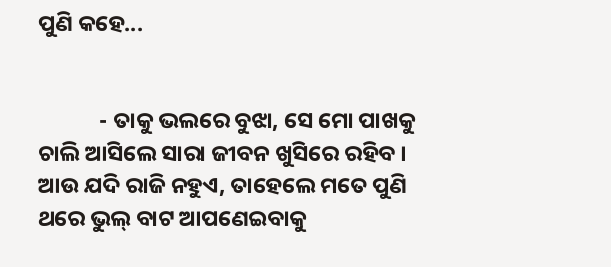ପୁଣି କହେ...


            - ତାକୁ ଭଲରେ ବୁଝା, ସେ ମୋ ପାଖକୁ ଚାଲି ଆସିଲେ ସାରା ଜୀବନ ଖୁସିରେ ରହିବ । ଆଉ ଯଦି ରାଜି ନହୁଏ, ତାହେଲେ ମତେ ପୁଣି ଥରେ ଭୁଲ୍ ବାଟ ଆପଣେଇବାକୁ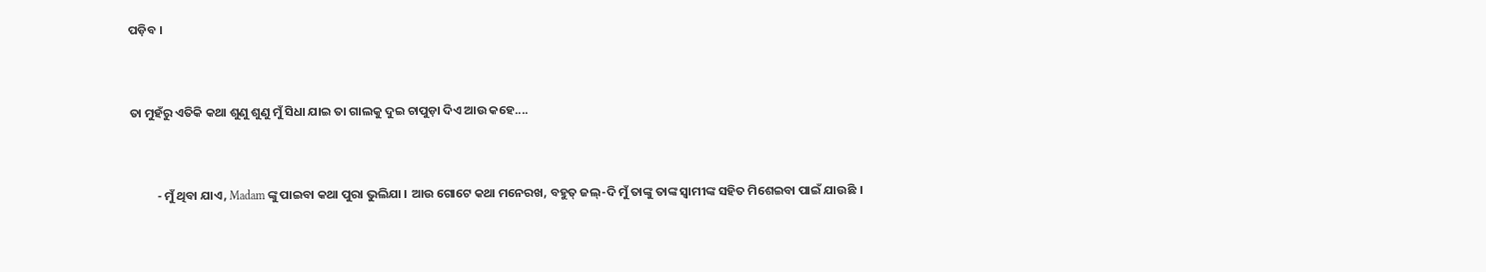ପଡ଼ିବ ।


ତା ମୁହଁରୁ ଏତିକି କଥା ଶୁଣୁ ଶୁଣୁ ମୁଁ ସିଧା ଯାଇ ତା ଗାଲକୁ ଦୁଇ ଚାପୁଡ଼ା ଦିଏ ଆଉ କହେ....


          - ମୁଁ ଥିବା ଯାଏ, Madam ଙ୍କୁ ପାଇବା କଥା ପୁରା ଭୁଲିଯା । ଆଉ ଗୋଟେ କଥା ମନେରଖ, ବହୁତ୍ ଜଲ୍-ଦି ମୁଁ ତାଙ୍କୁ ତାଙ୍କ ସ୍ୱାମୀଙ୍କ ସହିତ ମିଶେଇବା ପାଇଁ ଯାଉଛି ।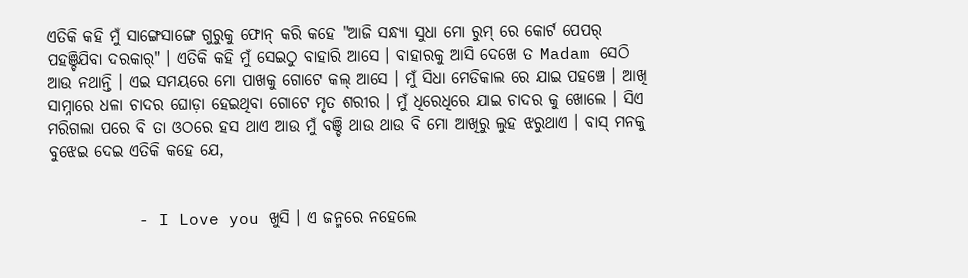ଏତିକି କହି ମୁଁ ସାଙ୍ଗେସାଙ୍ଗେ ଗୁରୁକୁ ଫୋନ୍ କରି କହେ "ଆଜି ସନ୍ଧ୍ୟା ସୁଧା ମୋ ରୁମ୍ ରେ କୋର୍ଟ ପେପର୍ ପହଞ୍ଚିଯିବା ଦରକାର୍" । ଏତିକି କହି ମୁଁ ସେଇଠୁ ବାହାରି ଆସେ । ବାହାରକୁ ଆସି ଦେଖେ ତ Madam ସେଠି ଆଉ ନଥାନ୍ତି । ଏଇ ସମୟରେ ମୋ ପାଖକୁ ଗୋଟେ କଲ୍ ଆସେ । ମୁଁ ସିଧା ମେଡିକାଲ ରେ ଯାଇ ପହଞ୍ଚେ । ଆଖି ସାମ୍ନାରେ ଧଳା ଚାଦର ଘୋଡ଼ା ହେଇଥିବା ଗୋଟେ ମୃତ ଶରୀର । ମୁଁ ଧିରେଧିରେ ଯାଇ ଚାଦର କୁ ଖୋଲେ । ସିଏ ମରିଗଲା ପରେ ବି ତା ଓଠରେ ହସ ଥାଏ ଆଉ ମୁଁ ବଞ୍ଚି ଥାଉ ଥାଉ ବି ମୋ ଆଖିରୁ ଲୁହ ଝରୁଥାଏ । ବାସ୍ ମନକୁ ବୁଝେଇ ଦେଇ ଏତିକି କହେ ଯେ,


         - I Love you ଖୁସି । ଏ ଜନ୍ମରେ ନହେଲେ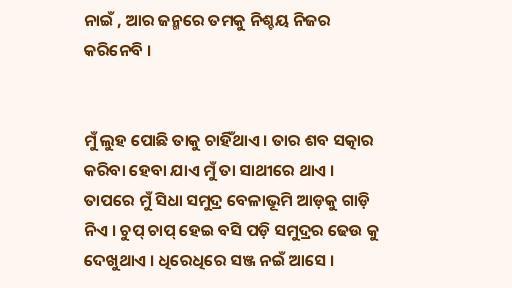ନାଇଁ , ଆର ଜନ୍ମରେ ତମକୁ ନିଶ୍ଚୟ ନିଜର କରିନେବି ।


ମୁଁ ଲୁହ ପୋଛି ତାକୁ ଚାହିଁଥାଏ । ତାର ଶବ ସତ୍କାର କରିବା ହେବା ଯାଏ ମୁଁ ତା ସାଥୀରେ ଥାଏ । ତାପରେ ମୁଁ ସିଧା ସମୁଦ୍ର ବେଳାଭୂମି ଆଡ଼କୁ ଗାଡ଼ି ନିଏ । ଚୁପ୍ ଚାପ୍ ହେଇ ବସି ପଡ଼ି ସମୁଦ୍ରର ଢେଉ କୁ ଦେଖୁଥାଏ । ଧିରେଧିରେ ସଞ୍ଜ ନଇଁ ଆସେ ।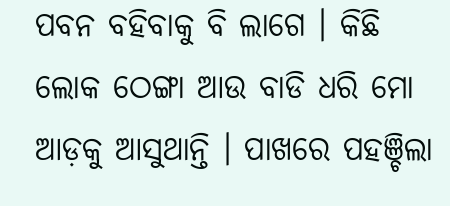ପବନ ବହିବାକୁ ବି ଲାଗେ । କିଛି ଲୋକ ଠେଙ୍ଗା ଆଉ ବାଡି ଧରି ମୋ ଆଡ଼କୁ ଆସୁଥାନ୍ତି । ପାଖରେ ପହଞ୍ଚିଲା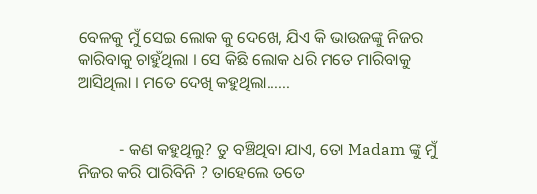ବେଳକୁ ମୁଁ ସେଇ ଲୋକ କୁ ଦେଖେ, ଯିଏ କି ଭାଉଜଙ୍କୁ ନିଜର କାରିବାକୁ ଚାହୁଁଥିଲା । ସେ କିଛି ଲୋକ ଧରି ମତେ ମାରିବାକୁ ଆସିଥିଲା । ମତେ ଦେଖି କହୁଥିଲା......


          - କଣ କହୁଥିଲୁ? ତୁ ବଞ୍ଚିଥିବା ଯାଏ, ତୋ Madam ଙ୍କୁ ମୁଁ ନିଜର କରି ପାରିବିନି ? ତାହେଲେ ତତେ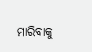ମାରିବାକୁ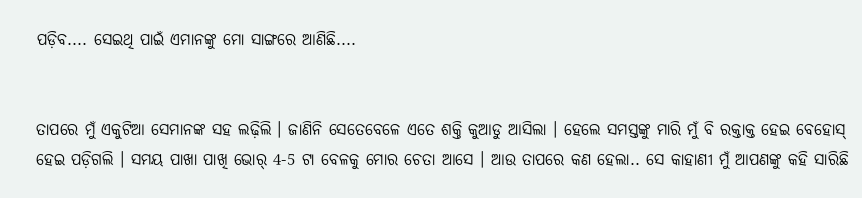ପଡ଼ିବ.... ସେଇଥି ପାଇଁ ଏମାନଙ୍କୁ ମୋ ସାଙ୍ଗରେ ଆଣିଛି....


ତାପରେ ମୁଁ ଏକୁଟିଆ ସେମାନଙ୍କ ସହ ଲଢ଼ିଲି । ଜାଣିନି ସେତେବେଳେ ଏତେ ଶକ୍ତି କୁଆଡୁ ଆସିଲା । ହେଲେ ସମସ୍ତଙ୍କୁ ମାରି ମୁଁ ବି ରକ୍ତାକ୍ତ ହେଇ ବେହୋସ୍ ହେଇ ପଡ଼ିଗଲି । ସମୟ ପାଖା ପାଖି ଭୋର୍ 4-5 ଟା ବେଳକୁ ମୋର ଚେତା ଆସେ । ଆଉ ତାପରେ କଣ ହେଲା.. ସେ କାହାଣୀ ମୁଁ ଆପଣଙ୍କୁ କହି ସାରିଛି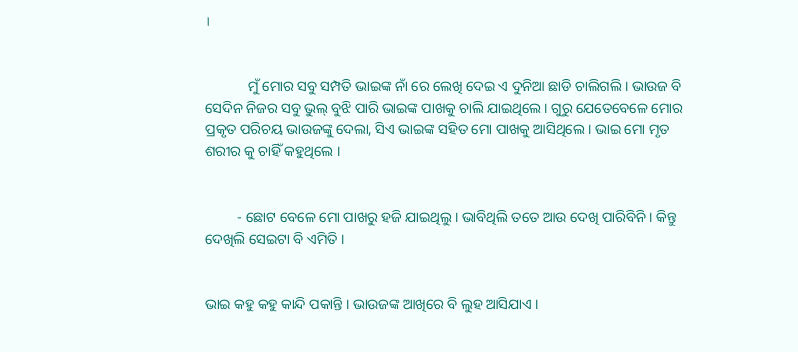।


            ମୁଁ ମୋର ସବୁ ସମ୍ପତି ଭାଇଙ୍କ ନାଁ ରେ ଲେଖି ଦେଇ ଏ ଦୁନିଆ ଛାଡି ଚାଲିଗଲି । ଭାଉଜ ବି ସେଦିନ ନିଜର ସବୁ ଭୁଲ୍ ବୁଝି ପାରି ଭାଇଙ୍କ ପାଖକୁ ଚାଲି ଯାଇଥିଲେ । ଗୁରୁ ଯେତେବେଳେ ମୋର ପ୍ରକୃତ ପରିଚୟ ଭାଉଜଙ୍କୁ ଦେଲା, ସିଏ ଭାଇଙ୍କ ସହିତ ମୋ ପାଖକୁ ଆସିଥିଲେ । ଭାଇ ମୋ ମୃତ ଶରୀର କୁ ଚାହିଁ କହୁଥିଲେ ।


         - ଛୋଟ ବେଳେ ମୋ ପାଖରୁ ହଜି ଯାଇଥିଲୁ । ଭାବିଥିଲି ତତେ ଆଉ ଦେଖି ପାରିବିନି । କିନ୍ତୁ ଦେଖିଲି ସେଇଟା ବି ଏମିତି ।


ଭାଇ କହୁ କହୁ କାନ୍ଦି ପକାନ୍ତି । ଭାଉଜଙ୍କ ଆଖିରେ ବି ଲୁହ ଆସିଯାଏ ।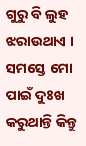ଗୁରୁ ବି ଲୁହ ଝରାଉଥାଏ । ସମସ୍ତେ ମୋ ପାଇଁ ଦୁଃଖ କରୁଥାନ୍ତି କିନ୍ତୁ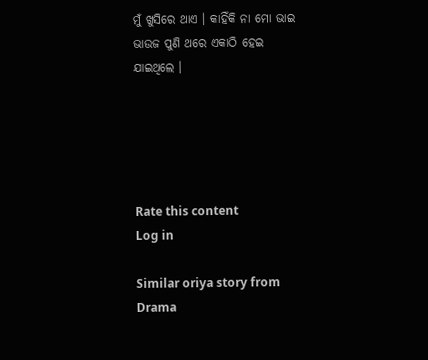ମୁଁ ଖୁସିରେ ଥାଏ । କାହିଁକି ନା ମୋ ଭାଇ ଭାଉଜ ପୁଣି ଥରେ ଏକାଠି ହେଇ ଯାଇଥିଲେ ।





Rate this content
Log in

Similar oriya story from Drama